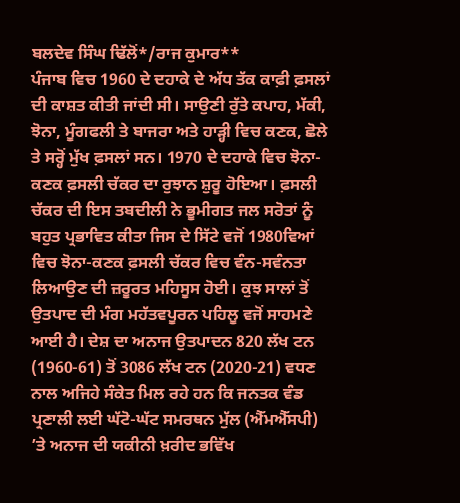ਬਲਦੇਵ ਸਿੰਘ ਢਿੱਲੋਂ*/ਰਾਜ ਕੁਮਾਰ**
ਪੰਜਾਬ ਵਿਚ 1960 ਦੇ ਦਹਾਕੇ ਦੇ ਅੱਧ ਤੱਕ ਕਾਫ਼ੀ ਫ਼ਸਲਾਂ ਦੀ ਕਾਸ਼ਤ ਕੀਤੀ ਜਾਂਦੀ ਸੀ। ਸਾਉਣੀ ਰੁੱਤੇ ਕਪਾਹ, ਮੱਕੀ, ਝੋਨਾ, ਮੂੰਗਫਲੀ ਤੇ ਬਾਜਰਾ ਅਤੇ ਹਾੜ੍ਹੀ ਵਿਚ ਕਣਕ, ਛੋਲੇ ਤੇ ਸਰ੍ਹੋਂ ਮੁੱਖ ਫ਼ਸਲਾਂ ਸਨ। 1970 ਦੇ ਦਹਾਕੇ ਵਿਚ ਝੋਨਾ-ਕਣਕ ਫ਼ਸਲੀ ਚੱਕਰ ਦਾ ਰੁਝਾਨ ਸ਼ੁਰੂ ਹੋਇਆ। ਫ਼ਸਲੀ ਚੱਕਰ ਦੀ ਇਸ ਤਬਦੀਲੀ ਨੇ ਭੂਮੀਗਤ ਜਲ ਸਰੋਤਾਂ ਨੂੰ ਬਹੁਤ ਪ੍ਰਭਾਵਿਤ ਕੀਤਾ ਜਿਸ ਦੇ ਸਿੱਟੇ ਵਜੋਂ 1980ਵਿਆਂ ਵਿਚ ਝੋਨਾ-ਕਣਕ ਫ਼ਸਲੀ ਚੱਕਰ ਵਿਚ ਵੰਨ-ਸਵੰਨਤਾ ਲਿਆਉਣ ਦੀ ਜ਼ਰੂਰਤ ਮਹਿਸੂਸ ਹੋਈ। ਕੁਝ ਸਾਲਾਂ ਤੋਂ ਉਤਪਾਦ ਦੀ ਮੰਗ ਮਹੱਤਵਪੂਰਨ ਪਹਿਲੂ ਵਜੋਂ ਸਾਹਮਣੇ ਆਈ ਹੈ। ਦੇਸ਼ ਦਾ ਅਨਾਜ ਉਤਪਾਦਨ 820 ਲੱਖ ਟਨ (1960-61) ਤੋਂ 3086 ਲੱਖ ਟਨ (2020-21) ਵਧਣ ਨਾਲ ਅਜਿਹੇ ਸੰਕੇਤ ਮਿਲ ਰਹੇ ਹਨ ਕਿ ਜਨਤਕ ਵੰਡ ਪ੍ਰਣਾਲੀ ਲਈ ਘੱਟੋ-ਘੱਟ ਸਮਰਥਨ ਮੁੱਲ (ਐੱਮਐੱਸਪੀ) ’ਤੇ ਅਨਾਜ ਦੀ ਯਕੀਨੀ ਖ਼ਰੀਦ ਭਵਿੱਖ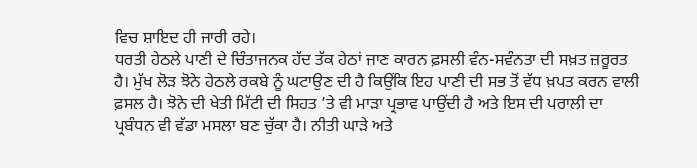ਵਿਚ ਸ਼ਾਇਦ ਹੀ ਜਾਰੀ ਰਹੇ।
ਧਰਤੀ ਹੇਠਲੇ ਪਾਣੀ ਦੇ ਚਿੰਤਾਜਨਕ ਹੱਦ ਤੱਕ ਹੇਠਾਂ ਜਾਣ ਕਾਰਨ ਫ਼ਸਲੀ ਵੰਨ-ਸਵੰਨਤਾ ਦੀ ਸਖ਼ਤ ਜ਼ਰੂਰਤ ਹੈ। ਮੁੱਖ ਲੋੜ ਝੋਨੇ ਹੇਠਲੇ ਰਕਬੇ ਨੂੰ ਘਟਾਉਣ ਦੀ ਹੈ ਕਿਉਂਕਿ ਇਹ ਪਾਣੀ ਦੀ ਸਭ ਤੋਂ ਵੱਧ ਖ਼ਪਤ ਕਰਨ ਵਾਲੀ ਫ਼ਸਲ ਹੈ। ਝੋਨੇ ਦੀ ਖੇਤੀ ਮਿੱਟੀ ਦੀ ਸਿਹਤ ’ਤੇ ਵੀ ਮਾੜਾ ਪ੍ਰਭਾਵ ਪਾਉਂਦੀ ਹੈ ਅਤੇ ਇਸ ਦੀ ਪਰਾਲੀ ਦਾ ਪ੍ਰਬੰਧਨ ਵੀ ਵੱਡਾ ਮਸਲਾ ਬਣ ਚੁੱਕਾ ਹੈ। ਨੀਤੀ ਘਾੜੇ ਅਤੇ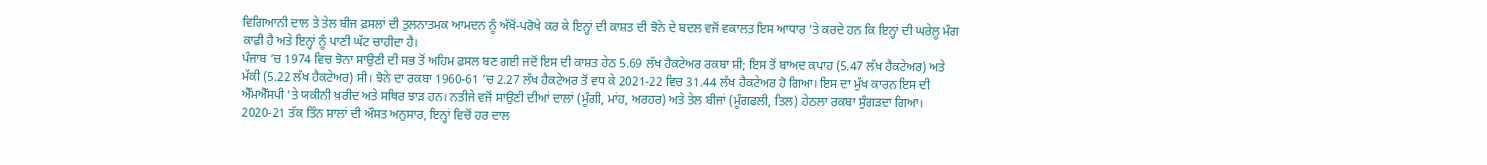ਵਿਗਿਆਨੀ ਦਾਲ ਤੇ ਤੇਲ ਬੀਜ ਫ਼ਸਲਾਂ ਦੀ ਤੁਲਨਾਤਮਕ ਆਮਦਨ ਨੂੰ ਅੱਖੋਂ-ਪਰੋਖੇ ਕਰ ਕੇ ਇਨ੍ਹਾਂ ਦੀ ਕਾਸ਼ਤ ਦੀ ਝੋਨੇ ਦੇ ਬਦਲ ਵਜੋਂ ਵਕਾਲਤ ਇਸ ਆਧਾਰ ’ਤੇ ਕਰਦੇ ਹਨ ਕਿ ਇਨ੍ਹਾਂ ਦੀ ਘਰੇਲੂ ਮੰਗ ਕਾਫ਼ੀ ਹੈ ਅਤੇ ਇਨ੍ਹਾਂ ਨੂੰ ਪਾਣੀ ਘੱਟ ਚਾਹੀਦਾ ਹੈ।
ਪੰਜਾਬ ’ਚ 1974 ਵਿਚ ਝੋਨਾ ਸਾਉਣੀ ਦੀ ਸਭ ਤੋਂ ਅਹਿਮ ਫ਼ਸਲ ਬਣ ਗਈ ਜਦੋਂ ਇਸ ਦੀ ਕਾਸ਼ਤ ਹੇਠ 5.69 ਲੱਖ ਹੈਕਟੇਅਰ ਰਕਬਾ ਸੀ; ਇਸ ਤੋਂ ਬਾਅਦ ਕਪਾਹ (5.47 ਲੱਖ ਹੈਕਟੇਅਰ) ਅਤੇ ਮੱਕੀ (5.22 ਲੱਖ ਹੈਕਟੇਅਰ) ਸੀ। ਝੋਨੇ ਦਾ ਰਕਬਾ 1960-61 ’ਚ 2.27 ਲੱਖ ਹੈਕਟੇਅਰ ਤੋਂ ਵਧ ਕੇ 2021-22 ਵਿਚ 31.44 ਲੱਖ ਹੈਕਟੇਅਰ ਹੋ ਗਿਆ। ਇਸ ਦਾ ਮੁੱਖ ਕਾਰਨ ਇਸ ਦੀ ਐੱਮਐੱਸਪੀ ’ਤੇ ਯਕੀਨੀ ਖ਼ਰੀਦ ਅਤੇ ਸਥਿਰ ਝਾੜ ਹਨ। ਨਤੀਜੇ ਵਜੋਂ ਸਾਉਣੀ ਦੀਆਂ ਦਾਲਾਂ (ਮੂੰਗੀ, ਮਾਂਹ, ਅਰਹਰ) ਅਤੇ ਤੇਲ ਬੀਜਾਂ (ਮੂੰਗਫਲੀ, ਤਿਲ) ਹੇਠਲਾ ਰਕਬਾ ਸੁੰਗੜਦਾ ਗਿਆ। 2020-21 ਤੱਕ ਤਿੰਨ ਸਾਲਾਂ ਦੀ ਔਸਤ ਅਨੁਸਾਰ, ਇਨ੍ਹਾਂ ਵਿਚੋਂ ਹਰ ਦਾਲ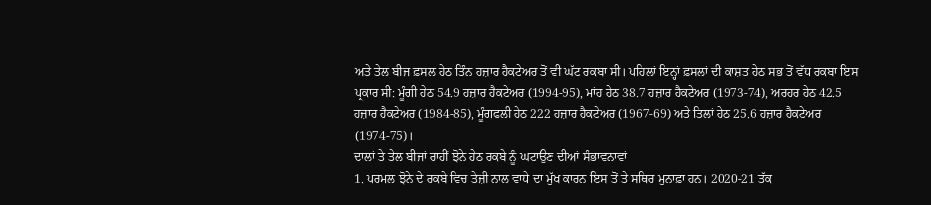ਅਤੇ ਤੇਲ ਬੀਜ ਫ਼ਸਲ ਹੇਠ ਤਿੰਨ ਹਜ਼ਾਰ ਹੈਕਟੇਅਰ ਤੋਂ ਵੀ ਘੱਟ ਰਕਬਾ ਸੀ। ਪਹਿਲਾਂ ਇਨ੍ਹਾਂ ਫ਼ਸਲਾਂ ਦੀ ਕਾਸ਼ਤ ਹੇਠ ਸਭ ਤੋਂ ਵੱਧ ਰਕਬਾ ਇਸ ਪ੍ਰਕਾਰ ਸੀ: ਮੂੰਗੀ ਹੇਠ 54.9 ਹਜ਼ਾਰ ਹੈਕਟੇਅਰ (1994-95), ਮਾਂਹ ਹੇਠ 38.7 ਹਜ਼ਾਰ ਹੈਕਟੇਅਰ (1973-74), ਅਰਹਰ ਹੇਠ 42.5 ਹਜ਼ਾਰ ਹੈਕਟੇਅਰ (1984-85), ਮੂੰਗਫਲੀ ਹੇਠ 222 ਹਜ਼ਾਰ ਹੈਕਟੇਅਰ (1967-69) ਅਤੇ ਤਿਲਾਂ ਹੇਠ 25.6 ਹਜ਼ਾਰ ਹੈਕਟੇਅਰ (1974-75)।
ਦਾਲਾਂ ਤੇ ਤੇਲ ਬੀਜਾਂ ਰਾਹੀਂ ਝੋਨੇ ਹੇਠ ਰਕਬੇ ਨੂੰ ਘਟਾਉਣ ਦੀਆਂ ਸੰਭਾਵਨਾਵਾਂ
1. ਪਰਮਲ ਝੋਨੇ ਦੇ ਰਕਬੇ ਵਿਚ ਤੇਜ਼ੀ ਨਾਲ ਵਾਧੇ ਦਾ ਮੁੱਖ ਕਾਰਨ ਇਸ ਤੋਂ ਤੇ ਸਥਿਰ ਮੁਨਾਫ਼ਾ ਹਨ। 2020-21 ਤੱਕ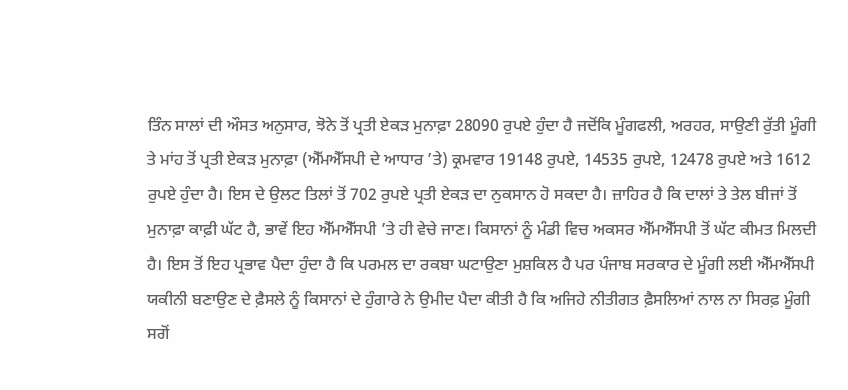ਤਿੰਨ ਸਾਲਾਂ ਦੀ ਔਸਤ ਅਨੁਸਾਰ, ਝੋਨੇ ਤੋਂ ਪ੍ਰਤੀ ਏਕੜ ਮੁਨਾਫ਼ਾ 28090 ਰੁਪਏ ਹੁੰਦਾ ਹੈ ਜਦੋਂਕਿ ਮੂੰਗਫਲੀ, ਅਰਹਰ, ਸਾਉਣੀ ਰੁੱਤੀ ਮੂੰਗੀ ਤੇ ਮਾਂਹ ਤੋਂ ਪ੍ਰਤੀ ਏਕੜ ਮੁਨਾਫ਼ਾ (ਐੱਮਐੱਸਪੀ ਦੇ ਆਧਾਰ ’ਤੇ) ਕ੍ਰਮਵਾਰ 19148 ਰੁਪਏ, 14535 ਰੁਪਏ, 12478 ਰੁਪਏ ਅਤੇ 1612 ਰੁਪਏ ਹੁੰਦਾ ਹੈ। ਇਸ ਦੇ ਉਲਟ ਤਿਲਾਂ ਤੋਂ 702 ਰੁਪਏ ਪ੍ਰਤੀ ਏਕੜ ਦਾ ਨੁਕਸਾਨ ਹੋ ਸਕਦਾ ਹੈ। ਜ਼ਾਹਿਰ ਹੈ ਕਿ ਦਾਲਾਂ ਤੇ ਤੇਲ ਬੀਜਾਂ ਤੋਂ ਮੁਨਾਫ਼ਾ ਕਾਫ਼ੀ ਘੱਟ ਹੈ, ਭਾਵੇਂ ਇਹ ਐੱਮਐੱਸਪੀ ’ਤੇ ਹੀ ਵੇਚੇ ਜਾਣ। ਕਿਸਾਨਾਂ ਨੂੰ ਮੰਡੀ ਵਿਚ ਅਕਸਰ ਐੱਮਐੱਸਪੀ ਤੋਂ ਘੱਟ ਕੀਮਤ ਮਿਲਦੀ ਹੈ। ਇਸ ਤੋਂ ਇਹ ਪ੍ਰਭਾਵ ਪੈਦਾ ਹੁੰਦਾ ਹੈ ਕਿ ਪਰਮਲ ਦਾ ਰਕਬਾ ਘਟਾਉਣਾ ਮੁਸ਼ਕਿਲ ਹੈ ਪਰ ਪੰਜਾਬ ਸਰਕਾਰ ਦੇ ਮੂੰਗੀ ਲਈ ਐੱਮਐੱਸਪੀ ਯਕੀਨੀ ਬਣਾਉਣ ਦੇ ਫ਼ੈਸਲੇ ਨੂੰ ਕਿਸਾਨਾਂ ਦੇ ਹੁੰਗਾਰੇ ਨੇ ਉਮੀਦ ਪੈਦਾ ਕੀਤੀ ਹੈ ਕਿ ਅਜਿਹੇ ਨੀਤੀਗਤ ਫ਼ੈਸਲਿਆਂ ਨਾਲ ਨਾ ਸਿਰਫ਼ ਮੂੰਗੀ ਸਗੋਂ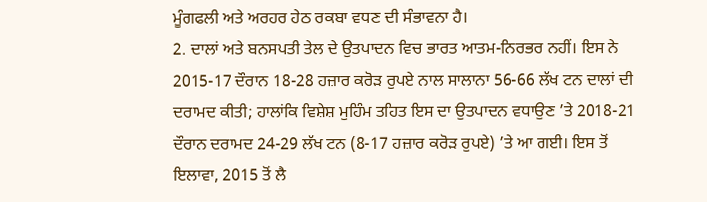ਮੂੰਗਫਲੀ ਅਤੇ ਅਰਹਰ ਹੇਠ ਰਕਬਾ ਵਧਣ ਦੀ ਸੰਭਾਵਨਾ ਹੈ।
2. ਦਾਲਾਂ ਅਤੇ ਬਨਸਪਤੀ ਤੇਲ ਦੇ ਉਤਪਾਦਨ ਵਿਚ ਭਾਰਤ ਆਤਮ-ਨਿਰਭਰ ਨਹੀਂ। ਇਸ ਨੇ 2015-17 ਦੌਰਾਨ 18-28 ਹਜ਼ਾਰ ਕਰੋੜ ਰੁਪਏ ਨਾਲ ਸਾਲਾਨਾ 56-66 ਲੱਖ ਟਨ ਦਾਲਾਂ ਦੀ ਦਰਾਮਦ ਕੀਤੀ; ਹਾਲਾਂਕਿ ਵਿਸ਼ੇਸ਼ ਮੁਹਿੰਮ ਤਹਿਤ ਇਸ ਦਾ ਉਤਪਾਦਨ ਵਧਾਉਣ ’ਤੇ 2018-21 ਦੌਰਾਨ ਦਰਾਮਦ 24-29 ਲੱਖ ਟਨ (8-17 ਹਜ਼ਾਰ ਕਰੋੜ ਰੁਪਏ) ’ਤੇ ਆ ਗਈ। ਇਸ ਤੋਂ ਇਲਾਵਾ, 2015 ਤੋਂ ਲੈ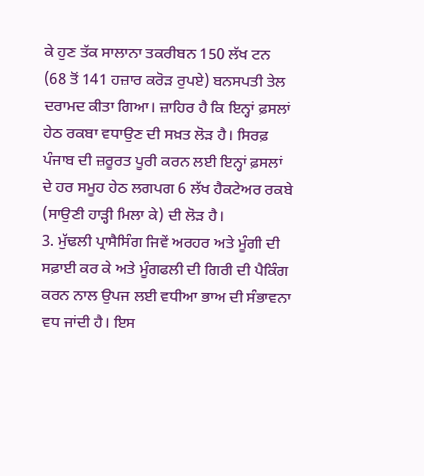ਕੇ ਹੁਣ ਤੱਕ ਸਾਲਾਨਾ ਤਕਰੀਬਨ 150 ਲੱਖ ਟਨ (68 ਤੋਂ 141 ਹਜ਼ਾਰ ਕਰੋੜ ਰੁਪਏ) ਬਨਸਪਤੀ ਤੇਲ ਦਰਾਮਦ ਕੀਤਾ ਗਿਆ। ਜ਼ਾਹਿਰ ਹੈ ਕਿ ਇਨ੍ਹਾਂ ਫ਼ਸਲਾਂ ਹੇਠ ਰਕਬਾ ਵਧਾਉਣ ਦੀ ਸਖ਼ਤ ਲੋੜ ਹੈ। ਸਿਰਫ਼ ਪੰਜਾਬ ਦੀ ਜ਼ਰੂਰਤ ਪੂਰੀ ਕਰਨ ਲਈ ਇਨ੍ਹਾਂ ਫ਼ਸਲਾਂ ਦੇ ਹਰ ਸਮੂਹ ਹੇਠ ਲਗਪਗ 6 ਲੱਖ ਹੈਕਟੇਅਰ ਰਕਬੇ (ਸਾਉਣੀ ਹਾੜ੍ਹੀ ਮਿਲਾ ਕੇ) ਦੀ ਲੋੜ ਹੈ।
3. ਮੁੱਢਲੀ ਪ੍ਰਾਸੈਸਿੰਗ ਜਿਵੇਂ ਅਰਹਰ ਅਤੇ ਮੂੰਗੀ ਦੀ ਸਫ਼ਾਈ ਕਰ ਕੇ ਅਤੇ ਮੂੰਗਫਲੀ ਦੀ ਗਿਰੀ ਦੀ ਪੈਕਿੰਗ ਕਰਨ ਨਾਲ ਉਪਜ ਲਈ ਵਧੀਆ ਭਾਅ ਦੀ ਸੰਭਾਵਨਾ ਵਧ ਜਾਂਦੀ ਹੈ। ਇਸ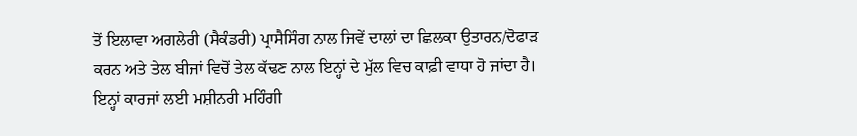ਤੋਂ ਇਲਾਵਾ ਅਗਲੇਰੀ (ਸੈਕੰਡਰੀ) ਪ੍ਰਾਸੈਸਿੰਗ ਨਾਲ ਜਿਵੇਂ ਦਾਲਾਂ ਦਾ ਛਿਲਕਾ ਉਤਾਰਨ/ਦੋਫਾੜ ਕਰਨ ਅਤੇ ਤੇਲ ਬੀਜਾਂ ਵਿਚੋਂ ਤੇਲ ਕੱਢਣ ਨਾਲ ਇਨ੍ਹਾਂ ਦੇ ਮੁੱਲ ਵਿਚ ਕਾਫ਼ੀ ਵਾਧਾ ਹੋ ਜਾਂਦਾ ਹੈ। ਇਨ੍ਹਾਂ ਕਾਰਜਾਂ ਲਈ ਮਸ਼ੀਨਰੀ ਮਹਿੰਗੀ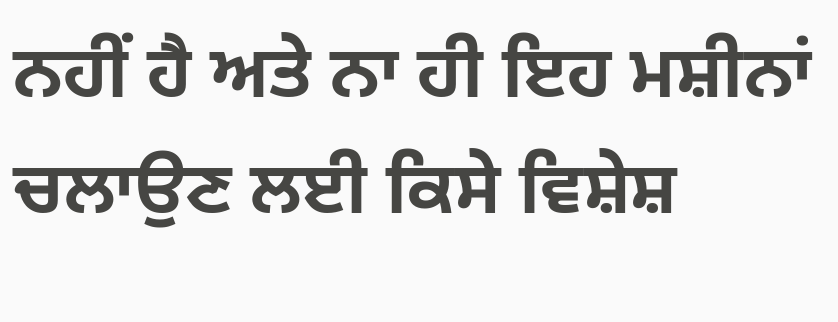ਨਹੀਂ ਹੈ ਅਤੇ ਨਾ ਹੀ ਇਹ ਮਸ਼ੀਨਾਂ ਚਲਾਉਣ ਲਈ ਕਿਸੇ ਵਿਸ਼ੇਸ਼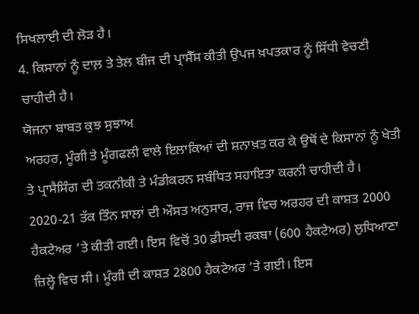ਸਿਖਲਾਈ ਦੀ ਲੋੜ ਹੈ।
4. ਕਿਸਾਨਾਂ ਨੂੰ ਦਾਲ਼ ਤੇ ਤੇਲ ਬੀਜ ਦੀ ਪ੍ਰਾਸੈੱਸ ਕੀਤੀ ਉਪਜ ਖ਼ਪਤਕਾਰ ਨੂੰ ਸਿੱਧੀ ਵੇਚਣੀ ਚਾਹੀਦੀ ਹੈ।
ਯੋਜਨਾ ਬਾਬਤ ਕੁਝ ਸੁਝਾਅ
ਅਰਹਰ, ਮੂੰਗੀ ਤੇ ਮੂੰਗਫਲੀ ਵਾਲੇ ਇਲਾਕਿਆਂ ਦੀ ਸ਼ਨਾਖ਼ਤ ਕਰ ਕੇ ਉਥੋਂ ਦੇ ਕਿਸਾਨਾਂ ਨੂੰ ਖੇਤੀ ਤੇ ਪ੍ਰਾਸੈਸਿੰਗ ਦੀ ਤਕਨੀਕੀ ਤੇ ਮੰਡੀਕਰਨ ਸਬੰਧਿਤ ਸਹਾਇਤਾ ਕਰਨੀ ਚਾਹੀਦੀ ਹੈ। 2020-21 ਤੱਕ ਤਿੰਨ ਸਾਲਾਂ ਦੀ ਔਸਤ ਅਨੁਸਾਰ, ਰਾਜ ਵਿਚ ਅਰਹਰ ਦੀ ਕਾਸ਼ਤ 2000 ਹੈਕਟੇਅਰ ’ਤੇ ਕੀਤੀ ਗਈ। ਇਸ ਵਿਚੋਂ 30 ਫ਼ੀਸਦੀ ਰਕਬਾ (600 ਹੈਕਟੇਅਰ) ਲੁਧਿਆਣਾ ਜ਼ਿਲ੍ਹੇ ਵਿਚ ਸੀ। ਮੂੰਗੀ ਦੀ ਕਾਸ਼ਤ 2800 ਹੈਕਟੇਅਰ ’ਤੇ ਗਈ। ਇਸ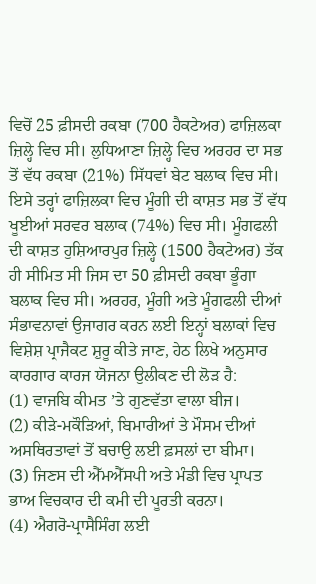ਵਿਚੋਂ 25 ਫ਼ੀਸਦੀ ਰਕਬਾ (700 ਹੈਕਟੇਅਰ) ਫਾਜ਼ਿਲਕਾ ਜ਼ਿਲ੍ਹੇ ਵਿਚ ਸੀ। ਲੁਧਿਆਣਾ ਜ਼ਿਲ੍ਹੇ ਵਿਚ ਅਰਹਰ ਦਾ ਸਭ ਤੋਂ ਵੱਧ ਰਕਬਾ (21%) ਸਿੱਧਵਾਂ ਬੇਟ ਬਲਾਕ ਵਿਚ ਸੀ। ਇਸੇ ਤਰ੍ਹਾਂ ਫਾਜ਼ਿਲਕਾ ਵਿਚ ਮੂੰਗੀ ਦੀ ਕਾਸ਼ਤ ਸਭ ਤੋਂ ਵੱਧ ਖੂਈਆਂ ਸਰਵਰ ਬਲਾਕ (74%) ਵਿਚ ਸੀ। ਮੂੰਗਫਲੀ ਦੀ ਕਾਸ਼ਤ ਹੁਸ਼ਿਆਰਪੁਰ ਜ਼ਿਲ੍ਹੇ (1500 ਹੈਕਟੇਅਰ) ਤੱਕ ਹੀ ਸੀਮਿਤ ਸੀ ਜਿਸ ਦਾ 50 ਫ਼ੀਸਦੀ ਰਕਬਾ ਭੂੰਗਾ ਬਲਾਕ ਵਿਚ ਸੀ। ਅਰਹਰ, ਮੂੰਗੀ ਅਤੇ ਮੂੰਗਫਲੀ ਦੀਆਂ ਸੰਭਾਵਨਾਵਾਂ ਉਜਾਗਰ ਕਰਨ ਲਈ ਇਨ੍ਹਾਂ ਬਲਾਕਾਂ ਵਿਚ ਵਿਸ਼ੇਸ਼ ਪ੍ਰਾਜੈਕਟ ਸ਼ੁਰੂ ਕੀਤੇ ਜਾਣ, ਹੇਠ ਲਿਖੇ ਅਨੁਸਾਰ ਕਾਰਗਾਰ ਕਾਰਜ ਯੋਜਨਾ ਉਲੀਕਣ ਦੀ ਲੋੜ ਹੈ:
(1) ਵਾਜਬਿ ਕੀਮਤ ’ਤੇ ਗੁਣਵੱਤਾ ਵਾਲਾ ਬੀਜ।
(2) ਕੀੜੇ-ਮਕੌੜਿਆਂ, ਬਿਮਾਰੀਆਂ ਤੇ ਮੌਸਮ ਦੀਆਂ ਅਸਥਿਰਤਾਵਾਂ ਤੋਂ ਬਚਾਉ ਲਈ ਫ਼ਸਲਾਂ ਦਾ ਬੀਮਾ।
(3) ਜਿਣਸ ਦੀ ਐੱਮਐੱਸਪੀ ਅਤੇ ਮੰਡੀ ਵਿਚ ਪ੍ਰਾਪਤ ਭਾਅ ਵਿਚਕਾਰ ਦੀ ਕਮੀ ਦੀ ਪੂਰਤੀ ਕਰਨਾ।
(4) ਐਗਰੋ-ਪ੍ਰਾਸੈਸਿੰਗ ਲਈ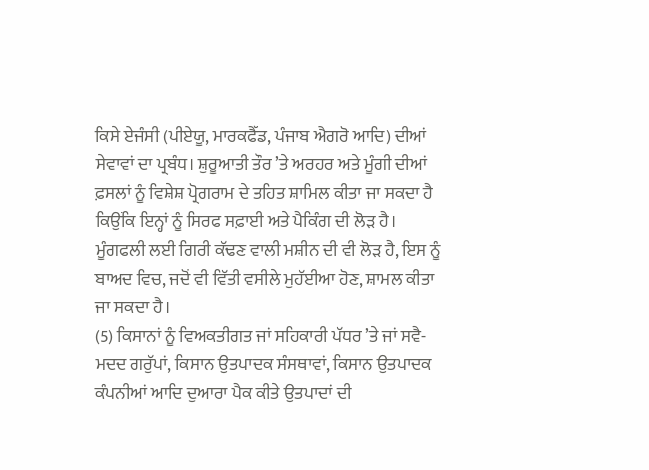ਕਿਸੇ ਏਜੰਸੀ (ਪੀਏਯੂ, ਮਾਰਕਫੈੱਡ, ਪੰਜਾਬ ਐਗਰੋ ਆਦਿ) ਦੀਆਂ ਸੇਵਾਵਾਂ ਦਾ ਪ੍ਰਬੰਧ। ਸ਼ੁਰੂਆਤੀ ਤੌਰ ’ਤੇ ਅਰਹਰ ਅਤੇ ਮੂੰਗੀ ਦੀਆਂ ਫ਼ਸਲਾਂ ਨੂੰ ਵਿਸ਼ੇਸ਼ ਪ੍ਰੋਗਰਾਮ ਦੇ ਤਹਿਤ ਸ਼ਾਮਿਲ ਕੀਤਾ ਜਾ ਸਕਦਾ ਹੈ ਕਿਉਂਕਿ ਇਨ੍ਹਾਂ ਨੂੰ ਸਿਰਫ ਸਫ਼ਾਈ ਅਤੇ ਪੈਕਿੰਗ ਦੀ ਲੋੜ ਹੈ। ਮੂੰਗਫਲੀ ਲਈ ਗਿਰੀ ਕੱਢਣ ਵਾਲੀ ਮਸ਼ੀਨ ਦੀ ਵੀ ਲੋੜ ਹੈ, ਇਸ ਨੂੰ ਬਾਅਦ ਵਿਚ, ਜਦੋਂ ਵੀ ਵਿੱਤੀ ਵਸੀਲੇ ਮੁਹੱਈਆ ਹੋਣ, ਸ਼ਾਮਲ ਕੀਤਾ ਜਾ ਸਕਦਾ ਹੈ।
(5) ਕਿਸਾਨਾਂ ਨੂੰ ਵਿਅਕਤੀਗਤ ਜਾਂ ਸਹਿਕਾਰੀ ਪੱਧਰ ’ਤੇ ਜਾਂ ਸਵੈ-ਮਦਦ ਗਰੁੱਪਾਂ, ਕਿਸਾਨ ਉਤਪਾਦਕ ਸੰਸਥਾਵਾਂ, ਕਿਸਾਨ ਉਤਪਾਦਕ ਕੰਪਨੀਆਂ ਆਦਿ ਦੁਆਰਾ ਪੈਕ ਕੀਤੇ ਉਤਪਾਦਾਂ ਦੀ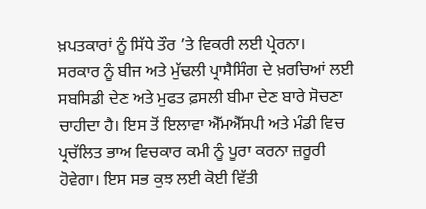ਖ਼ਪਤਕਾਰਾਂ ਨੂੰ ਸਿੱਧੇ ਤੌਰ ’ਤੇ ਵਿਕਰੀ ਲਈ ਪ੍ਰੇਰਨਾ।
ਸਰਕਾਰ ਨੂੰ ਬੀਜ ਅਤੇ ਮੁੱਢਲੀ ਪ੍ਰਾਸੈਸਿੰਗ ਦੇ ਖ਼ਰਚਿਆਂ ਲਈ ਸਬਸਿਡੀ ਦੇਣ ਅਤੇ ਮੁਫਤ ਫ਼ਸਲੀ ਬੀਮਾ ਦੇਣ ਬਾਰੇ ਸੋਚਣਾ ਚਾਹੀਦਾ ਹੈ। ਇਸ ਤੋਂ ਇਲਾਵਾ ਐੱਮਐੱਸਪੀ ਅਤੇ ਮੰਡੀ ਵਿਚ ਪ੍ਰਚੱਲਿਤ ਭਾਅ ਵਿਚਕਾਰ ਕਮੀ ਨੂੰ ਪੂਰਾ ਕਰਨਾ ਜ਼ਰੂਰੀ ਹੋਵੇਗਾ। ਇਸ ਸਭ ਕੁਝ ਲਈ ਕੋਈ ਵਿੱਤੀ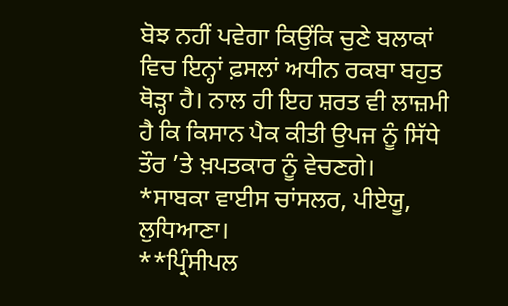ਬੋਝ ਨਹੀਂ ਪਵੇਗਾ ਕਿਉਂਕਿ ਚੁਣੇ ਬਲਾਕਾਂ ਵਿਚ ਇਨ੍ਹਾਂ ਫ਼ਸਲਾਂ ਅਧੀਨ ਰਕਬਾ ਬਹੁਤ ਥੋੜ੍ਹਾ ਹੈ। ਨਾਲ ਹੀ ਇਹ ਸ਼ਰਤ ਵੀ ਲਾਜ਼ਮੀ ਹੈ ਕਿ ਕਿਸਾਨ ਪੈਕ ਕੀਤੀ ਉਪਜ ਨੂੰ ਸਿੱਧੇ ਤੌਰ ’ਤੇ ਖ਼ਪਤਕਾਰ ਨੂੰ ਵੇਚਣਗੇ।
*ਸਾਬਕਾ ਵਾਈਸ ਚਾਂਸਲਰ, ਪੀਏਯੂ, ਲੁਧਿਆਣਾ।
**ਪ੍ਰਿੰਸੀਪਲ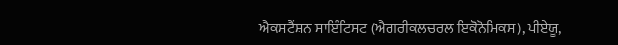ਐਕਸਟੈਂਸ਼ਨ ਸਾਇੰਟਿਸਟ (ਐਗਰੀਕਲਚਰਲ ਇਕੋਨੋਮਿਕਸ), ਪੀਏਯੂ,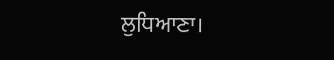ਲੁਧਿਆਣਾ।